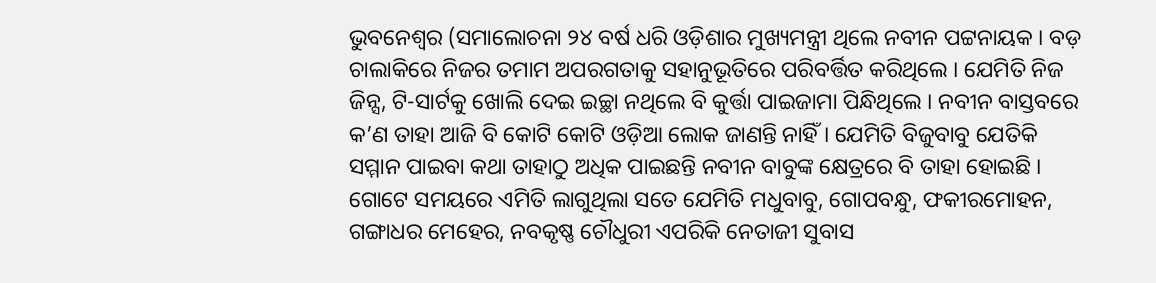ଭୁବନେଶ୍ୱର (ସମାଲୋଚନା ୨୪ ବର୍ଷ ଧରି ଓଡ଼ିଶାର ମୁଖ୍ୟମନ୍ତ୍ରୀ ଥିଲେ ନବୀନ ପଟ୍ଟନାୟକ । ବଡ଼ ଚାଲାକିରେ ନିଜର ତମାମ ଅପରଗତାକୁ ସହାନୁଭୂତିରେ ପରିବର୍ତ୍ତିତ କରିଥିଲେ । ଯେମିତି ନିଜ ଜିନ୍ସ, ଟି-ସାର୍ଟକୁ ଖୋଲି ଦେଇ ଇଚ୍ଛା ନଥିଲେ ବି କୁର୍ତ୍ତା ପାଇଜାମା ପିନ୍ଧିଥିଲେ । ନବୀନ ବାସ୍ତବରେ କ’ଣ ତାହା ଆଜି ବି କୋଟି କୋଟି ଓଡ଼ିଆ ଲୋକ ଜାଣନ୍ତି ନାହିଁ । ଯେମିତି ବିଜୁବାବୁ ଯେତିକି ସମ୍ମାନ ପାଇବା କଥା ତାହାଠୁ ଅଧିକ ପାଇଛନ୍ତି ନବୀନ ବାବୁଙ୍କ କ୍ଷେତ୍ରରେ ବି ତାହା ହୋଇଛି । ଗୋଟେ ସମୟରେ ଏମିତି ଲାଗୁଥିଲା ସତେ ଯେମିତି ମଧୁବାବୁ, ଗୋପବନ୍ଧୁ, ଫକୀରମୋହନ, ଗଙ୍ଗାଧର ମେହେର, ନବକୃଷ୍ଣ ଚୌଧୁରୀ ଏପରିକି ନେତାଜୀ ସୁବାସ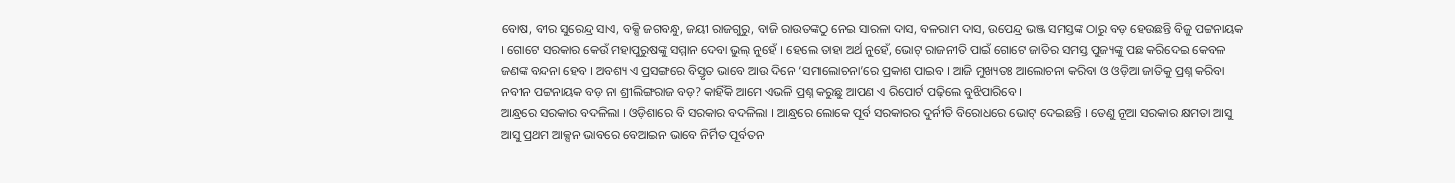ବୋଷ, ବୀର ସୁରେନ୍ଦ୍ର ସାଏ, ବକ୍ସି ଜଗବନ୍ଧୁ, ଜୟୀ ରାଜଗୁରୁ, ବାଜି ରାଉତଙ୍କଠୁ ନେଇ ସାରଳା ଦାସ, ବଳରାମ ଦାସ, ଉପେନ୍ଦ୍ର ଭଞ୍ଜ ସମସ୍ତଙ୍କ ଠାରୁ ବଡ଼ ହେଉଛନ୍ତି ବିଜୁ ପଟ୍ଟନାୟକ । ଗୋଟେ ସରକାର କେଉଁ ମହାପୁରୁଷଙ୍କୁ ସମ୍ମାନ ଦେବା ଭୁଲ୍ ନୁହେଁ । ହେଲେ ତାହା ଅର୍ଥ ନୁହେଁ, ଭୋଟ୍ ରାଜନୀତି ପାଇଁ ଗୋଟେ ଜାତିର ସମସ୍ତ ପୁଜ୍ୟଙ୍କୁ ପଛ କରିଦେଇ କେବଳ ଜଣଙ୍କ ବନ୍ଦନା ହେବ । ଅବଶ୍ୟ ଏ ପ୍ରସଙ୍ଗରେ ବିସ୍ତୃତ ଭାବେ ଆଉ ଦିନେ ‘ସମାଲୋଚନା’ରେ ପ୍ରକାଶ ପାଇବ । ଆଜି ମୁଖ୍ୟତଃ ଆଲୋଚନା କରିବା ଓ ଓଡ଼ିଆ ଜାତିକୁ ପ୍ରଶ୍ନ କରିବା ନବୀନ ପଟ୍ଟନାୟକ ବଡ଼ ନା ଶ୍ରୀଲିଙ୍ଗରାଜ ବଡ଼? କାହିଁକି ଆମେ ଏଭଳି ପ୍ରଶ୍ନ କରୁଛୁ ଆପଣ ଏ ରିପୋର୍ଟ ପଢ଼ିଲେ ବୁଝିପାରିବେ ।
ଆନ୍ଧ୍ରରେ ସରକାର ବଦଳିଲା । ଓଡ଼ିଶାରେ ବି ସରକାର ବଦଳିଲା । ଆନ୍ଧ୍ରରେ ଲୋକେ ପୂର୍ବ ସରକାରର ଦୁର୍ନୀତି ବିରୋଧରେ ଭୋଟ୍ ଦେଇଛନ୍ତି । ତେଣୁ ନୂଆ ସରକାର କ୍ଷମତା ଆସୁ ଆସୁ ପ୍ରଥମ ଆକ୍ସନ ଭାବରେ ବେଆଇନ ଭାବେ ନିର୍ମିତ ପୂର୍ବତନ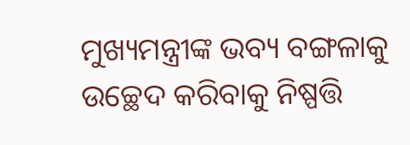ମୁଖ୍ୟମନ୍ତ୍ରୀଙ୍କ ଭବ୍ୟ ବଙ୍ଗଳାକୁ ଉଚ୍ଛେଦ କରିବାକୁ ନିଷ୍ପତ୍ତି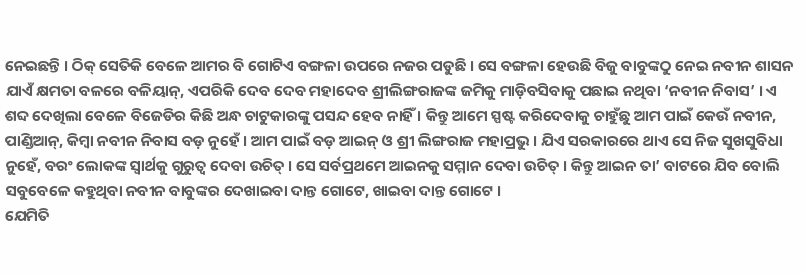ନେଇଛନ୍ତି । ଠିକ୍ ସେତିକି ବେଳେ ଆମର ବି ଗୋଟିଏ ବଙ୍ଗଳା ଉପରେ ନଜର ପଡୁଛି । ସେ ବଙ୍ଗଳା ହେଉଛି ବିଜୁ ବାବୁଙ୍କଠୁ ନେଇ ନବୀନ ଶାସନ ଯାଏଁ କ୍ଷମତା ବଳରେ ବଳିୟାନ୍, ଏପରିକି ଦେବ ଦେବ ମହାଦେବ ଶ୍ରୀଲିଙ୍ଗରାଜଙ୍କ ଜମିକୁ ମାଡ଼ିବସିବାକୁ ପଛାଇ ନଥିବା ‘ନବୀନ ନିବାସ’ । ଏ ଶବ୍ଦ ଦେଖିଲା ବେଳେ ବିଜେଡିର କିଛି ଅନ୍ଧ ଚାଟୁକାରଙ୍କୁ ପସନ୍ଦ ହେବ ନାହିଁ । କିନ୍ତୁ ଆମେ ସ୍ପଷ୍ଟ କରିଦେବାକୁ ଚାହୁଁଛୁ ଆମ ପାଇଁ କେଉଁ ନବୀନ, ପାଣ୍ଡିଆନ୍, କିମ୍ବା ନବୀନ ନିବାସ ବଡ଼ ନୁହେଁ । ଆମ ପାଇଁ ବଡ଼ ଆଇନ୍ ଓ ଶ୍ରୀ ଲିଙ୍ଗରାଜ ମହାପ୍ରଭୁ । ଯିଏ ସରକାରରେ ଥାଏ ସେ ନିଜ ସୁଖସୁବିଧା ନୁହେଁ, ବରଂ ଲୋକଙ୍କ ସ୍ୱାର୍ଥକୁ ଗୁରୁତ୍ୱ ଦେବା ଉଚିତ୍ । ସେ ସର୍ବପ୍ରଥମେ ଆଇନକୁ ସମ୍ମାନ ଦେବା ଉଚିତ୍ । କିନ୍ତୁ ଆଇନ ତା’ ବାଟରେ ଯିବ ବୋଲି ସବୁବେଳେ କହୁଥିବା ନବୀନ ବାବୁଙ୍କର ଦେଖାଇବା ଦାନ୍ତ ଗୋଟେ, ଖାଇବା ଦାନ୍ତ ଗୋଟେ ।
ଯେମିତି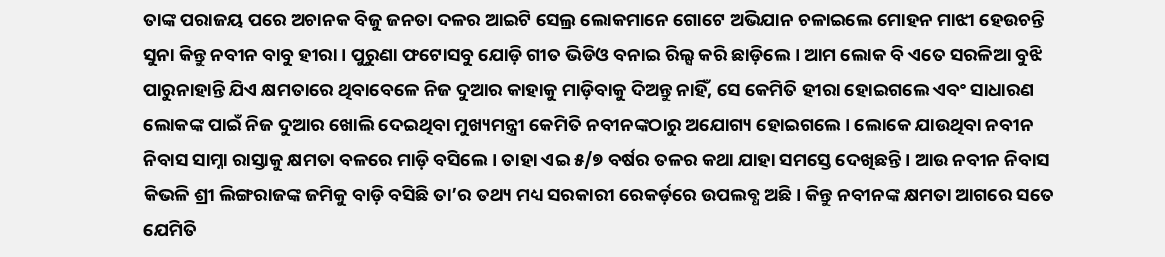ତାଙ୍କ ପରାଜୟ ପରେ ଅଚାନକ ବିଜୁ ଜନତା ଦଳର ଆଇଟି ସେଲ୍ର ଲୋକମାନେ ଗୋଟେ ଅଭିଯାନ ଚଳାଇଲେ ମୋହନ ମାଝୀ ହେଉଚନ୍ତି ସୁନା କିନ୍ତୁ ନବୀନ ବାବୁ ହୀରା । ପୁରୁଣା ଫଟୋସବୁ ଯୋଡ଼ି ଗୀତ ଭିଡିଓ ବନାଇ ରିଲ୍ସ କରି ଛାଡ଼ିଲେ । ଆମ ଲୋକ ବି ଏତେ ସରଳିଆ ବୁଝି ପାରୁନାହାନ୍ତି ଯିଏ କ୍ଷମତାରେ ଥିବାବେଳେ ନିଜ ଦୁଆର କାହାକୁ ମାଡ଼ିବାକୁ ଦିଅନ୍ତୁ ନାହିଁ, ସେ କେମିତି ହୀରା ହୋଇଗଲେ ଏବଂ ସାଧାରଣ ଲୋକଙ୍କ ପାଇଁ ନିଜ ଦୁଆର ଖୋଲି ଦେଇଥିବା ମୁଖ୍ୟମନ୍ତ୍ରୀ କେମିତି ନବୀନଙ୍କଠାରୁ ଅଯୋଗ୍ୟ ହୋଇଗଲେ । ଲୋକେ ଯାଉଥିବା ନବୀନ ନିବାସ ସାମ୍ନା ରାସ୍ତାକୁ କ୍ଷମତା ବଳରେ ମାଡ଼ି ବସିଲେ । ତାହା ଏଇ ୫/୭ ବର୍ଷର ତଳର କଥା ଯାହା ସମସ୍ତେ ଦେଖିଛନ୍ତି । ଆଉ ନବୀନ ନିବାସ କିଭଳି ଶ୍ରୀ ଲିଙ୍ଗରାଜଙ୍କ ଜମିକୁ ବାଡ଼ି ବସିଛି ତା’ର ତଥ୍ୟ ମଧ୍ୟ ସରକାରୀ ରେକର୍ଡ଼ରେ ଉପଲବ୍ଧ ଅଛି । କିନ୍ତୁ ନବୀନଙ୍କ କ୍ଷମତା ଆଗରେ ସତେ ଯେମିତି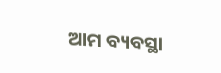ଆମ ବ୍ୟବସ୍ଥା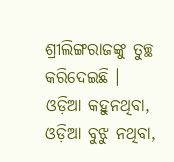ଶ୍ରୀଲିଙ୍ଗରାଜଙ୍କୁ ତୁଚ୍ଛ କରିଦେଇଛି ।
ଓଡ଼ିଆ କହୁନଥିବା, ଓଡ଼ିଆ ବୁଝୁ ନଥିବା,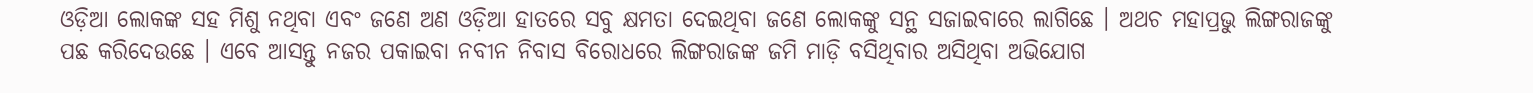ଓଡ଼ିଆ ଲୋକଙ୍କ ସହ ମିଶୁ ନଥିବା ଏବଂ ଜଣେ ଅଣ ଓଡ଼ିଆ ହାତରେ ସବୁ କ୍ଷମତା ଦେଇଥିବା ଜଣେ ଲୋକଙ୍କୁ ସନ୍ଥ ସଜାଇବାରେ ଲାଗିଛେ । ଅଥଚ ମହାପ୍ରଭୁ ଲିଙ୍ଗରାଜଙ୍କୁ ପଛ କରିଦେଉଛେ । ଏବେ ଆସନ୍ତୁ ନଜର ପକାଇବା ନବୀନ ନିବାସ ବିରୋଧରେ ଲିଙ୍ଗରାଜଙ୍କ ଜମି ମାଡ଼ି ବସିଥିବାର ଅସିଥିବା ଅଭିଯୋଗ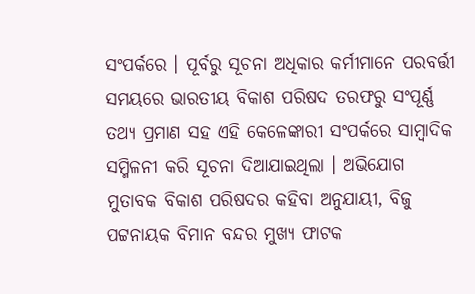ସଂପର୍କରେ । ପୂର୍ବରୁ ସୂଚନା ଅଧିକାର କର୍ମୀମାନେ ପରବର୍ତ୍ତୀ ସମୟରେ ଭାରତୀୟ ବିକାଶ ପରିଷଦ ତରଫରୁ ସଂପୂର୍ଣ୍ଣ ତଥ୍ୟ ପ୍ରମାଣ ସହ ଏହି କେଳେଙ୍କାରୀ ସଂପର୍କରେ ସାମ୍ବାଦିକ ସମ୍ମିଳନୀ କରି ସୂଚନା ଦିଆଯାଇଥିଲା । ଅଭିଯୋଗ ମୁତାବକ ବିକାଶ ପରିଷଦର କହିବା ଅନୁଯାୟୀ, ବିଜୁ ପଟ୍ଟନାୟକ ବିମାନ ବନ୍ଦର ମୁଖ୍ୟ ଫାଟକ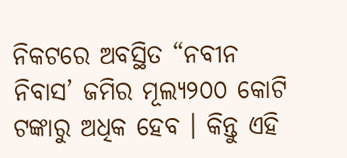ନିକଟରେ ଅବସ୍ଥିତ “ନବୀନ ନିବାସ’ ଜମିର ମୂଲ୍ୟ୨୦୦ କୋଟି ଟଙ୍କାରୁ ଅଧିକ ହେବ । କିନ୍ତୁ ଏହି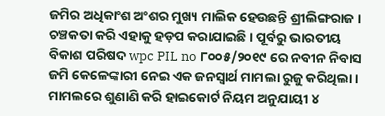ଜମିର ଅଧିକାଂଶ ଅଂଶର ମୁଖ୍ୟ ମାଲିକ ହେଉଛନ୍ତି ଶ୍ରୀଲିଙ୍ଗରାଜ । ଚଞ୍ଚକତା କରି ଏହାକୁ ହଡ଼ପ କରାଯାଇଛି । ପୂର୍ବରୁ ଭାରତୀୟ ବିକାଶ ପରିଷଦ wpc PIL no ୮୦୦୫/୨୦୧୯ ରେ ନବୀନ ନିବାସ ଜମି କେଳେଙ୍କାରୀ ନେଇ ଏକ ଜନସ୍ୱାର୍ଥ ମାମଲା ରୁଜୁ କରିଥିଲା । ମାମଲରେ ଶୁଣାଣି କରି ହାଇକୋର୍ଟ ନିୟମ ଅନୁଯାୟୀ ୪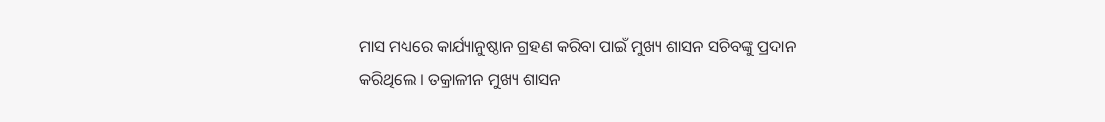ମାସ ମଧ୍ୟରେ କାର୍ଯ୍ୟାନୁଷ୍ଠାନ ଗ୍ରହଣ କରିବା ପାଇଁ ମୁଖ୍ୟ ଶାସନ ସଚିବଙ୍କୁ ପ୍ରଦାନ କରିଥିଲେ । ତକ୍ରାଳୀନ ମୁଖ୍ୟ ଶାସନ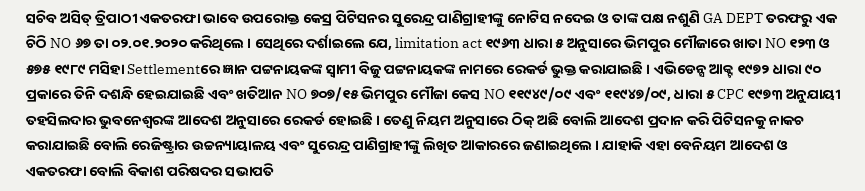ସଚିବ ଅସିତ୍ ତ୍ରିପାଠୀ ଏକତରଫା ଭାବେ ଉପରୋକ୍ତ କେସ୍ର ପିଟିସନର ସୁରେନ୍ଦ୍ର ପାଣିଗ୍ରାହୀଙ୍କୁ ନୋଟିସ ନଦେଇ ଓ ତାଙ୍କ ପକ୍ଷ ନଶୁଣି GA DEPT ତରଫରୁ ଏକ ଚିଠି NO ୬୭ ତା ୦୨.୦୧.୨୦୨୦ କରିଥିଲେ । ସେଥିରେ ଦର୍ଶାଇଲେ ଯେ, limitation act ୧୯୬୩ ଧାରା ୫ ଅନୁସାରେ ଭିମପୁର ମୌଜାରେ ଖାତା NO ୧୨୩ ଓ ୫୭୫ ୧୯୮୯ ମସିହା Settlementରେ ଜ୍ଞାନ ପଟ୍ଟନାୟକଙ୍କ ସ୍ୱାମୀ ବିଜୁ ପଟ୍ଟନାୟକଙ୍କ ନାମରେ ରେକର୍ଡ ଭୁକ୍ତ କରାଯାଇଛି । ଏଭିଡେନ୍ସ ଆକ୍ଟ ୧୯୭୨ ଧାରା ୯୦ ପ୍ରକାରେ ତିନି ଦଶନ୍ଧି ହେଇଯାଇଛି ଏବଂ ଖତିଆନ NO ୭୦୭/୧୫ ଭିମପୁର ମୌଜା କେସ NO ୧୧୯୪୯/୦୯ ଏବଂ ୧୧୯୪୭/୦୯, ଧାରା ୫ CPC ୧୯୭୩ ଅନୁଯାୟୀ ତହସିଲଦାର ଭୁବନେଶ୍ୱରଙ୍କ ଆଦେଶ ଅନୁସାରେ ରେକର୍ଡ ହୋଇଛି । ତେଣୁ ନିୟମ ଅନୁସାରେ ଠିକ୍ ଅଛି ବୋଲି ଆଦେଶ ପ୍ରଦାନ କରି ପିଟିସନକୁ ନାକଚ କରାଯାଇଛି ବୋଲି ରେଜିଷ୍ଟ୍ରାର ଉଚ୍ଚନ୍ୟାୟାଳୟ ଏବଂ ସୁରେନ୍ଦ୍ର ପାଣିଗ୍ରାହୀଙ୍କୁ ଲିଖିତ ଆକାରରେ ଜଣାଇଥିଲେ । ଯାହାକି ଏହା ବେନିୟମ ଆଦେଶ ଓ ଏକତରଫା ବୋଲି ବିକାଶ ପରିଷଦର ସଭାପତି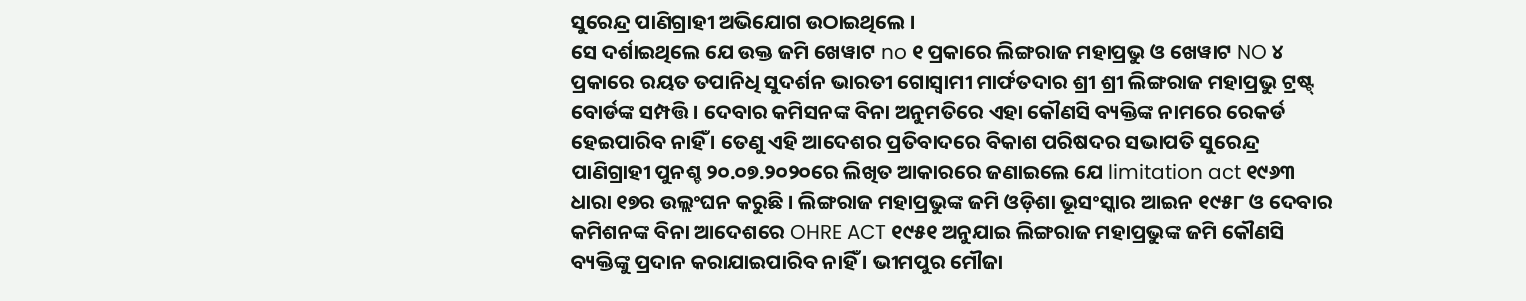ସୁରେନ୍ଦ୍ର ପାଣିଗ୍ରାହୀ ଅଭିଯୋଗ ଉଠାଇଥିଲେ ।
ସେ ଦର୍ଶାଇଥିଲେ ଯେ ଉକ୍ତ ଜମି ଖେୱାଟ no ୧ ପ୍ରକାରେ ଲିଙ୍ଗରାଜ ମହାପ୍ରଭୁ ଓ ଖେୱାଟ NO ୪ ପ୍ରକାରେ ରୟତ ତପାନିଧି ସୁଦର୍ଶନ ଭାରତୀ ଗୋସ୍ୱାମୀ ମାର୍ଫତଦାର ଶ୍ରୀ ଶ୍ରୀ ଲିଙ୍ଗରାଜ ମହାପ୍ରଭୁ ଟ୍ରଷ୍ଟ୍ ବୋର୍ଡଙ୍କ ସମ୍ପତ୍ତି । ଦେବାର କମିସନଙ୍କ ବିନା ଅନୁମତିରେ ଏହା କୌଣସି ବ୍ୟକ୍ତିଙ୍କ ନାମରେ ରେକର୍ଡ ହେଇପାରିବ ନାହିଁ । ତେଣୁ ଏହି ଆଦେଶର ପ୍ରତିବାଦରେ ବିକାଶ ପରିଷଦର ସଭାପତି ସୁରେନ୍ଦ୍ର ପାଣିଗ୍ରାହୀ ପୁନଶ୍ଚ ୨୦.୦୭.୨୦୨୦ରେ ଲିଖିତ ଆକାରରେ ଜଣାଇଲେ ଯେ limitation act ୧୯୬୩ ଧାରା ୧୭ର ଉଲ୍ଲଂଘନ କରୁଛି । ଲିଙ୍ଗରାଜ ମହାପ୍ରଭୁଙ୍କ ଜମି ଓଡ଼ିଶା ଭୂସଂସ୍କାର ଆଇନ ୧୯୫୮ ଓ ଦେବାର କମିଶନଙ୍କ ବିନା ଆଦେଶରେ OHRE ACT ୧୯୫୧ ଅନୁଯାଇ ଲିଙ୍ଗରାଜ ମହାପ୍ରଭୁଙ୍କ ଜମି କୌଣସି ବ୍ୟକ୍ତିଙ୍କୁ ପ୍ରଦାନ କରାଯାଇପାରିବ ନାହିଁ । ଭୀମପୁର ମୌଜା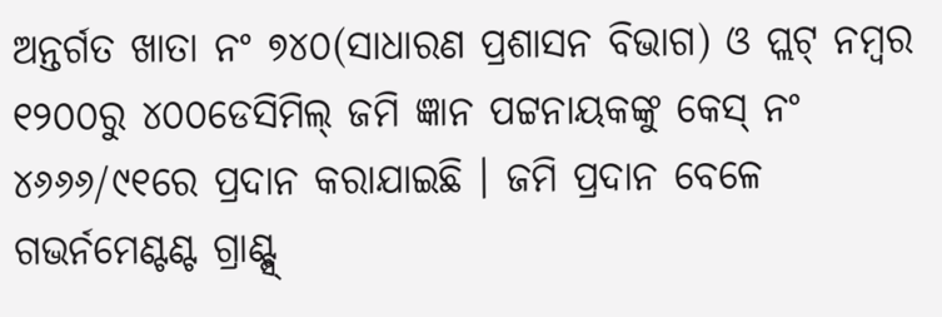ଅନ୍ତର୍ଗତ ଖାତା ନଂ ୭୪୦(ସାଧାରଣ ପ୍ରଶାସନ ବିଭାଗ) ଓ ପ୍ଲଟ୍ ନମ୍ୱର ୧୨୦୦ରୁ ୪୦୦ଡେସିମିଲ୍ ଜମି ଜ୍ଞାନ ପଟ୍ଟନାୟକଙ୍କୁ କେସ୍ ନଂ ୪୬୬୬/୯୧ରେ ପ୍ରଦାନ କରାଯାଇଛି । ଜମି ପ୍ରଦାନ ବେଳେ ଗଭର୍ନମେଣ୍ଟଣ୍ଟ ଗ୍ରାଣ୍ଟ୍ସ୍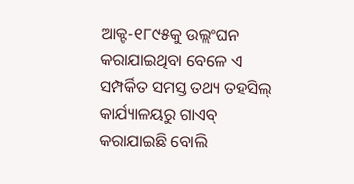ଆକ୍ଟ-୧୮୯୫କୁ ଉଲ୍ଲଂଘନ କରାଯାଇଥିବା ବେଳେ ଏ ସମ୍ପର୍କିତ ସମସ୍ତ ତଥ୍ୟ ତହସିଲ୍ କାର୍ଯ୍ୟାଳୟରୁ ଗାଏବ୍ କରାଯାଇଛି ବୋଲି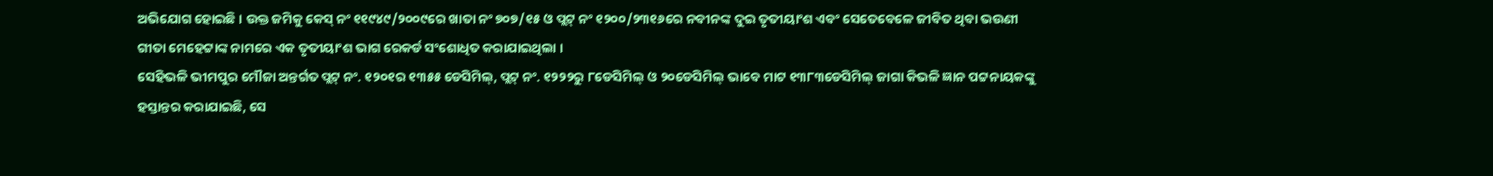ଅଭିଯୋଗ ହୋଇଛି । ଉକ୍ତ ଜମିକୁ କେସ୍ ନଂ ୧୧୯୪୯/୨୦୦୯ରେ ଖାତା ନଂ ୭୦୭/୧୫ ଓ ପ୍ଲଟ୍ ନଂ ୧୨୦୦/୨୩୧୬ରେ ନବୀନଙ୍କ ଦୁଇ ତୃତୀୟାଂଶ ଏବଂ ସେତେବେଳେ ଜୀବିତ ଥିବା ଭଉଣୀ ଗୀତା ମେହେଟ୍ଟାଙ୍କ ନାମରେ ଏକ ତୃତୀୟାଂଶ ଭାଗ ରେକର୍ଡ ସଂଶୋଧିତ କରାଯାଇଥିଲା ।
ସେହିଭଳି ଭୀମପୁର ମୌଜା ଅନ୍ତର୍ଗତ ପ୍ଲଟ୍ ନଂ. ୧୨୦୧ର ୧୩୫୫ ଡେସିମିଲ୍, ପ୍ଲଟ୍ ନଂ. ୧୨୨୨ରୁ ୮ଡେସିମିଲ୍ ଓ ୨୦ଡେସିମିଲ୍ ଭାବେ ମାଟ ୧୩୮୩ଡେସିମିଲ୍ ଜାଗା କିଭଳି ଜ୍ଞାନ ପଟ୍ଟନାୟକଙ୍କୁ ହସ୍ତାନ୍ତର କରାଯାଇଛି, ସେ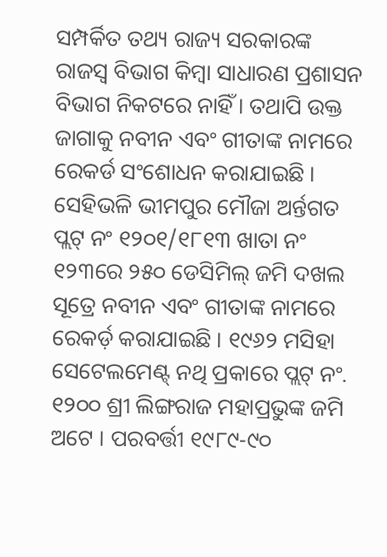ସମ୍ପର୍କିତ ତଥ୍ୟ ରାଜ୍ୟ ସରକାରଙ୍କ ରାଜସ୍ୱ ବିଭାଗ କିମ୍ୱା ସାଧାରଣ ପ୍ରଶାସନ ବିଭାଗ ନିକଟରେ ନାହିଁ । ତଥାପି ଉକ୍ତ ଜାଗାକୁ ନବୀନ ଏବଂ ଗୀତାଙ୍କ ନାମରେ ରେକର୍ଡ ସଂଶୋଧନ କରାଯାଇଛି । ସେହିଭଳି ଭୀମପୁର ମୌଜା ଅର୍ନ୍ତଗତ ପ୍ଲଟ୍ ନଂ ୧୨୦୧/୧୮୧୩ ଖାତା ନଂ ୧୨୩ରେ ୨୫୦ ଡେସିମିଲ୍ ଜମି ଦଖଲ ସୂତ୍ରେ ନବୀନ ଏବଂ ଗୀତାଙ୍କ ନାମରେ ରେକର୍ଡ଼ କରାଯାଇଛି । ୧୯୬୨ ମସିହା ସେଟେଲମେଣ୍ଟ୍ ନଥି ପ୍ରକାରେ ପ୍ଲଟ୍ ନଂ. ୧୨୦୦ ଶ୍ରୀ ଲିଙ୍ଗରାଜ ମହାପ୍ରଭୁଙ୍କ ଜମି ଅଟେ । ପରବର୍ତ୍ତୀ ୧୯୮୯-୯୦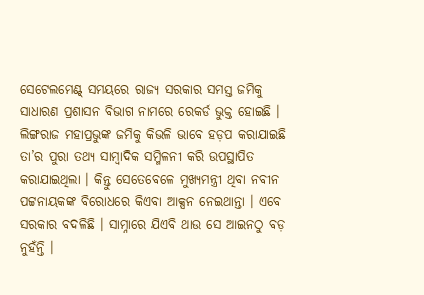ସେଟେଲମେଣ୍ଟ୍ ସମୟରେ ରାଜ୍ୟ ସରକାର ସମସ୍ତ ଜମିକୁ ସାଧାରଣ ପ୍ରଶାସନ ବିଭାଗ ନାମରେ ରେକର୍ଡ ଭୁକ୍ତ ହୋଇଛି । ଲିଙ୍ଗରାଜ ମହାପ୍ରଭୁଙ୍କ ଜମିକୁ କିଭଳି ଭାବେ ହଡ଼ପ କରାଯାଇଛି ତା’ର ପୁରା ତଥ୍ୟ ସାମ୍ବାଦିକ ସମ୍ମିଳନୀ କରି ଉପସ୍ଥାପିତ କରାଯାଇଥିଲା । କିନ୍ତୁ ସେତେବେଳେ ମୁଖ୍ୟମନ୍ତ୍ରୀ ଥିବା ନବୀନ ପଟ୍ଟନାୟକଙ୍କ ବିରୋଧରେ କିଏବା ଆକ୍ସନ ନେଇଥାନ୍ତା । ଏବେ ସରକାର ବଦଳିଛି । ସାମ୍ନାରେ ଯିଏବି ଥାଉ ସେ ଆଇନଠୁ ବଡ଼ ନୁହଁନ୍ତି ।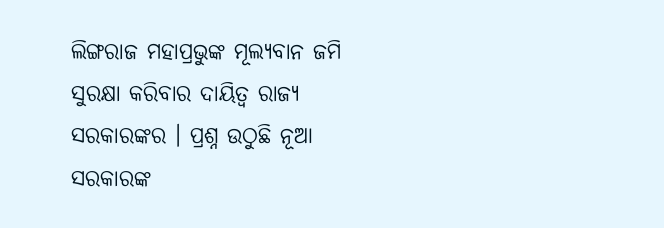ଲିଙ୍ଗରାଜ ମହାପ୍ରଭୁଙ୍କ ମୂଲ୍ୟବାନ ଜମି ସୁରକ୍ଷା କରିବାର ଦାୟିତ୍ୱ ରାଜ୍ୟ ସରକାରଙ୍କର । ପ୍ରଶ୍ନ ଉଠୁଛି ନୂଆ ସରକାରଙ୍କ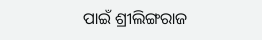ପାଇଁ ଶ୍ରୀଲିଙ୍ଗରାଜ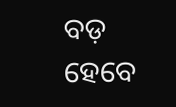ବଡ଼ ହେବେ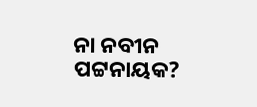ନା ନବୀନ ପଟ୍ଟନାୟକ?